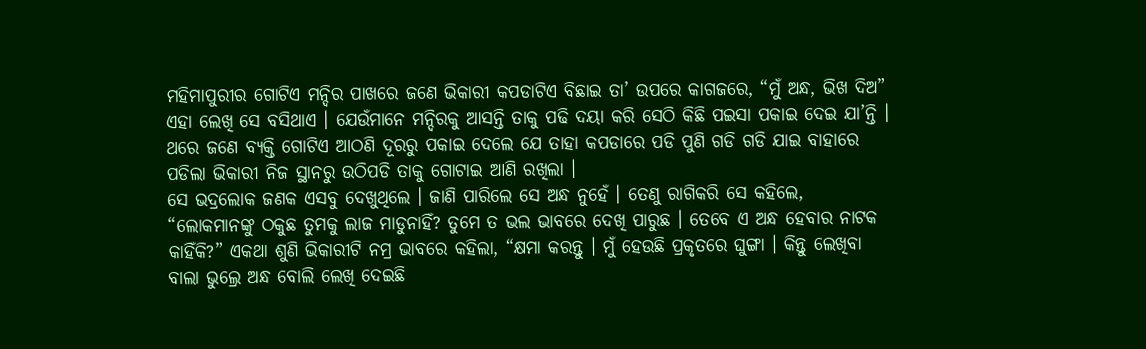ମହିମାପୁରୀର ଗୋଟିଏ ମନ୍ଦିର ପାଖରେ ଜଣେ ଭିକାରୀ କପଡାଟିଏ ବିଛାଇ ତା’ ଉପରେ କାଗଜରେ, “ମୁଁ ଅନ୍ଧ, ଭିଖ ଦିଅ” ଏହା ଲେଖି ସେ ବସିଥାଏ । ଯେଉଁମାନେ ମନ୍ଦିରକୁ ଆସନ୍ତି ତାକୁ ପଢି ଦୟା କରି ସେଠି କିଛି ପଇସା ପକାଇ ଦେଇ ଯା’ନ୍ତି ।
ଥରେ ଜଣେ ବ୍ୟକ୍ତି ଗୋଟିଏ ଆଠଣି ଦୂରରୁ ପକାଇ ଦେଲେ ଯେ ତାହା କପଡାରେ ପଡି ପୁଣି ଗଡି ଗଡି ଯାଇ ବାହାରେ ପଡିଲା ଭିକାରୀ ନିଜ ସ୍ଥାନରୁ ଉଠିପଡି ତାକୁ ଗୋଟାଇ ଆଣି ରଖିଲା ।
ସେ ଭଦ୍ରଲୋକ ଜଣକ ଏସବୁ ଦେଖୁଥିଲେ । ଜାଣି ପାରିଲେ ସେ ଅନ୍ଧ ନୁହେଁ । ତେଣୁ ରାଗିକରି ସେ କହିଲେ, “ଲୋକମାନଙ୍କୁ ଠକୁଛ ତୁମକୁ ଲାଜ ମାଡୁନାହିଁ? ତୁମେ ତ ଭଲ ଭାବରେ ଦେଖି ପାରୁଛ । ତେବେ ଏ ଅନ୍ଧ ହେବାର ନାଟକ କାହିଁକି?” ଏକଥା ଶୁଣି ଭିକାରୀଟି ନମ୍ର ଭାବରେ କହିଲା, “କ୍ଷମା କରନ୍ତୁ । ମୁଁ ହେଉଛି ପ୍ରକୃତରେ ଘୁଙ୍ଗା । କିନ୍ତୁ ଲେଖିବା ବାଲା ଭୁଲ୍ରେ ଅନ୍ଧ ବୋଲି ଲେଖି ଦେଇଛି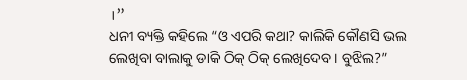।”
ଧନୀ ବ୍ୟକ୍ତି କହିଲେ “ଓ ଏପରି କଥା? କାଲିକି କୌଣସି ଭଲ ଲେଖିବା ବାଲାକୁ ଡାକି ଠିକ୍ ଠିକ୍ ଲେଖିଦେବ । ବୁଝିଲ?”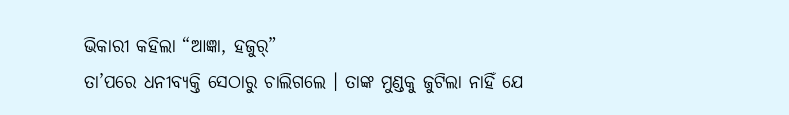ଭିକାରୀ କହିଲା “ଆଜ୍ଞା, ହଜୁର୍”
ତା’ପରେ ଧନୀବ୍ୟକ୍ତି ସେଠାରୁ ଚାଲିଗଲେ । ତାଙ୍କ ମୁଣ୍ଡକୁ ଜୁଟିଲା ନାହିଁ ଯେ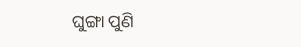ଘୁଙ୍ଗା ପୁଣି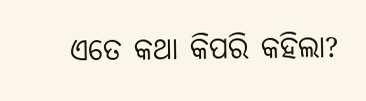ଏତେ କଥା କିପରି କହିଲା?